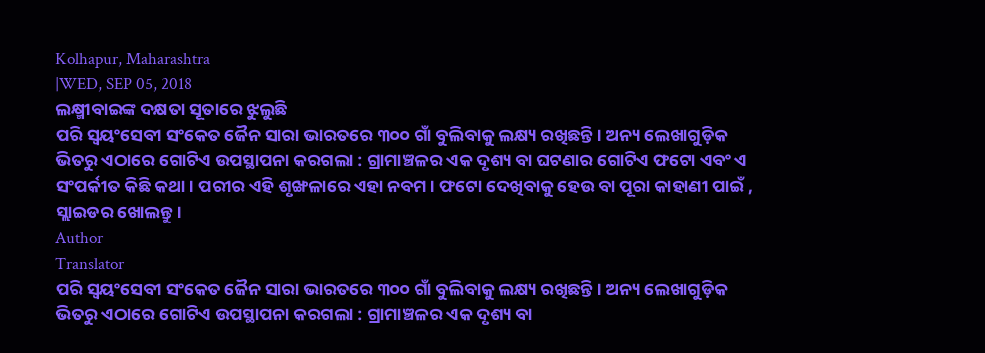Kolhapur, Maharashtra
|WED, SEP 05, 2018
ଲକ୍ଷ୍ମୀବାଇଙ୍କ ଦକ୍ଷତା ସୂତାରେ ଝୁଲୁଛି
ପରି ସ୍ୱୟଂସେବୀ ସଂକେତ ଜୈନ ସାରା ଭାରତରେ ୩୦୦ ଗାଁ ବୁଲିବାକୁ ଲକ୍ଷ୍ୟ ରଖିଛନ୍ତି। ଅନ୍ୟ ଲେଖାଗୁଡ଼ିକ ଭିତରୁ ଏଠାରେ ଗୋଟିଏ ଉପସ୍ଥାପନା କରଗଲା : ଗ୍ରାମାଞ୍ଚଳର ଏକ ଦୃଶ୍ୟ ବା ଘଟଣାର ଗୋଟିଏ ଫଟୋ ଏବଂ ଏ ସଂପର୍କୀତ କିଛି କଥା। ପରୀର ଏହି ଶୃଙ୍ଖଳାରେ ଏହା ନବମ। ଫଟୋ ଦେଖିବାକୁ ହେଉ ବା ପୂରା କାହାଣୀ ପାଇଁ , ସ୍ଲାଇଡର ଖୋଲନ୍ତୁ।
Author
Translator
ପରି ସ୍ୱୟଂସେବୀ ସଂକେତ ଜୈନ ସାରା ଭାରତରେ ୩୦୦ ଗାଁ ବୁଲିବାକୁ ଲକ୍ଷ୍ୟ ରଖିଛନ୍ତି। ଅନ୍ୟ ଲେଖାଗୁଡ଼ିକ ଭିତରୁ ଏଠାରେ ଗୋଟିଏ ଉପସ୍ଥାପନା କରଗଲା : ଗ୍ରାମାଞ୍ଚଳର ଏକ ଦୃଶ୍ୟ ବା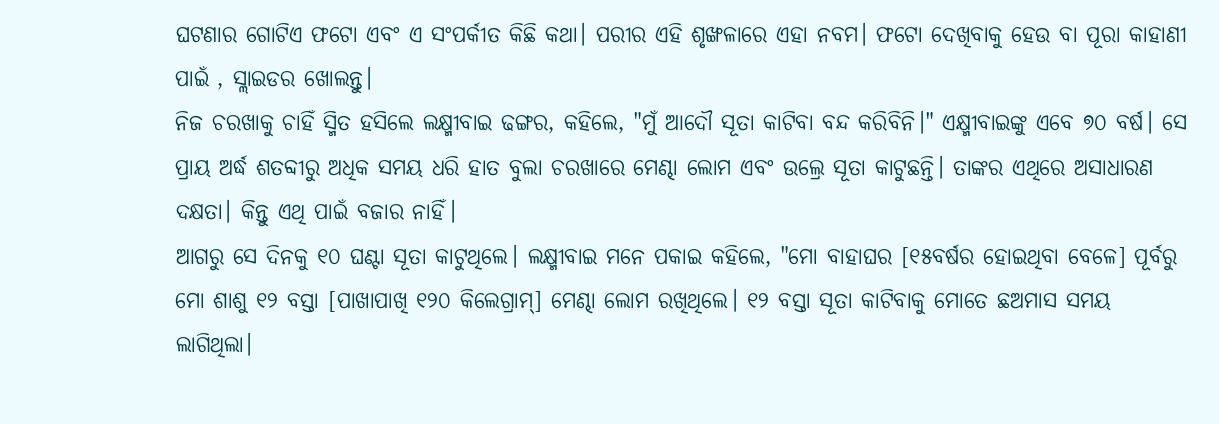ଘଟଣାର ଗୋଟିଏ ଫଟୋ ଏବଂ ଏ ସଂପର୍କୀତ କିଛି କଥା। ପରୀର ଏହି ଶୃଙ୍ଖଳାରେ ଏହା ନବମ। ଫଟୋ ଦେଖିବାକୁ ହେଉ ବା ପୂରା କାହାଣୀ ପାଇଁ , ସ୍ଲାଇଡର ଖୋଲନ୍ତୁ।
ନିଜ ଚରଖାକୁ ଚାହିଁ ସ୍ମିତ ହସିଲେ ଲକ୍ଷ୍ମୀବାଇ ଢଙ୍ଗର, କହିଲେ, "ମୁଁ ଆଦୌ ସୂତା କାଟିବା ବନ୍ଦ କରିବିନି।" ଏକ୍ଷ୍ମୀବାଇଙ୍କୁ ଏବେ ୭୦ ବର୍ଷ। ସେ ପ୍ରାୟ ଅର୍ଦ୍ଧ ଶତବ୍ଦୀରୁ ଅଧିକ ସମୟ ଧରି ହାତ ବୁଲା ଚରଖାରେ ମେଣ୍ଢା ଲୋମ ଏବଂ ଉଲ୍ରେ ସୂତା କାଟୁଛନ୍ତି। ତାଙ୍କର ଏଥିରେ ଅସାଧାରଣ ଦକ୍ଷତା। କିନ୍ତୁ ଏଥି ପାଇଁ ବଜାର ନାହିଁ।
ଆଗରୁ ସେ ଦିନକୁ ୧୦ ଘଣ୍ଟା ସୂତା କାଟୁଥିଲେ। ଲକ୍ଷ୍ମୀବାଇ ମନେ ପକାଇ କହିଲେ, "ମୋ ବାହାଘର [୧୫ବର୍ଷର ହୋଇଥିବା ବେଳେ] ପୂର୍ବରୁ ମୋ ଶାଶୁ ୧୨ ବସ୍ତା [ପାଖାପାଖି ୧୨୦ କିଲେଗ୍ରାମ୍] ମେଣ୍ଢା ଲୋମ ରଖିଥିଲେ। ୧୨ ବସ୍ତା ସୂତା କାଟିବାକୁ ମୋତେ ଛଅମାସ ସମୟ ଲାଗିଥିଲା।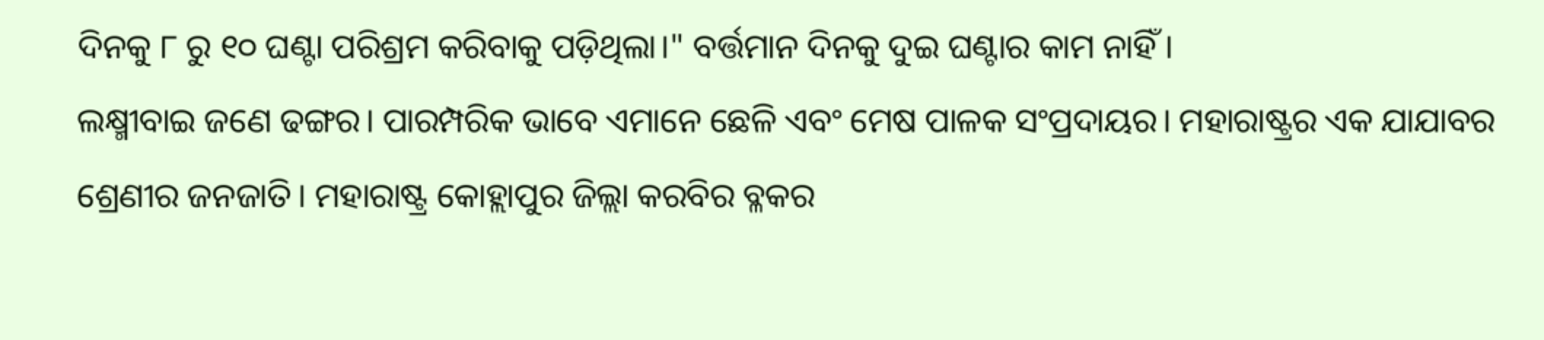ଦିନକୁ ୮ ରୁ ୧୦ ଘଣ୍ଟା ପରିଶ୍ରମ କରିବାକୁ ପଡ଼ିଥିଲା।" ବର୍ତ୍ତମାନ ଦିନକୁ ଦୁଇ ଘଣ୍ଟାର କାମ ନାହିଁ ।
ଲକ୍ଷ୍ମୀବାଇ ଜଣେ ଢଙ୍ଗର। ପାରମ୍ପରିକ ଭାବେ ଏମାନେ ଛେଳି ଏବଂ ମେଷ ପାଳକ ସଂପ୍ରଦାୟର। ମହାରାଷ୍ଟ୍ରର ଏକ ଯାଯାବର ଶ୍ରେଣୀର ଜନଜାତି। ମହାରାଷ୍ଟ୍ର କୋହ୍ଲାପୁର ଜିଲ୍ଲା କରବିର ବ୍ଳକର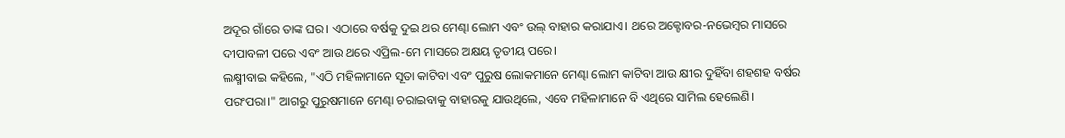ଅଦୂର ଗାଁରେ ତାଙ୍କ ଘର। ଏଠାରେ ବର୍ଷକୁ ଦୁଇ ଥର ମେଣ୍ଢା ଲୋମ ଏବଂ ଉଲ୍ ବାହାର କରାଯାଏ। ଥରେ ଅକ୍ଟୋବର-ନଭେମ୍ବର ମାସରେ ଦୀପାବଳୀ ପରେ ଏବଂ ଆଉ ଥରେ ଏପ୍ରିଲ-ମେ ମାସରେ ଅକ୍ଷୟ ତୃତୀୟ ପରେ।
ଲକ୍ଷ୍ମୀବାଇ କହିଲେ, "ଏଠି ମହିଳାମାନେ ସୂତା କାଟିବା ଏବଂ ପୁରୁଷ ଲୋକମାନେ ମେଣ୍ଢା ଲୋମ କାଟିବା ଆଉ କ୍ଷୀର ଦୁହିଁବା ଶହଶହ ବର୍ଷର ପରଂପରା।" ଆଗରୁ ପୁରୁଷମାନେ ମେଣ୍ଢା ଚରାଇବାକୁ ବାହାରକୁ ଯାଉଥିଲେ, ଏବେ ମହିଳାମାନେ ବି ଏଥିରେ ସାମିଲ ହେଲେଣି।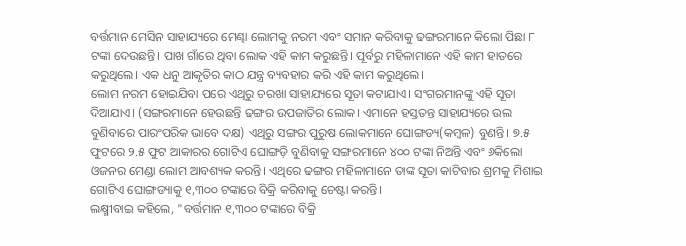ବର୍ତ୍ତମାନ ମେସିନ ସାହାଯ୍ୟରେ ମେଣ୍ଢା ଲୋମକୁ ନରମ ଏବଂ ସମାନ କରିବାକୁ ଢଙ୍ଗରମାନେ କିଲୋ ପିଛା ୮ ଟଙ୍କା ଦେଉଛନ୍ତି। ପାଖ ଗାଁରେ ଥିବା ଲୋକ ଏହି କାମ କରୁଛନ୍ତି। ପୂର୍ବରୁ ମହିଳାମାନେ ଏହି କାମ ହାତରେ କରୁଥିଲେ। ଏକ ଧନୁ ଆକୃତିର କାଠ ଯନ୍ତ୍ର ବ୍ୟବହାର କରି ଏହି କାମ କରୁଥିଲେ।
ଲୋମ ନରମ ହୋଇଯିବା ପରେ ଏଥିରୁ ଚରଖା ସାହାଯ୍ୟରେ ସୂତା କଟାଯାଏ। ସଂଗରମାନଙ୍କୁ ଏହି ସୂତା ଦିଆଯାଏ। (ସଙ୍ଗରମାନେ ହେଉଛନ୍ତି ଢଙ୍ଗର ଉପଜାତିର ଲୋକ। ଏମାନେ ହସ୍ତତନ୍ତ ସାହାଯ୍ୟରେ ଉଲ ବୁଣିବାରେ ପାରଂପରିକ ଭାବେ ଦକ୍ଷ) ଏଥିରୁ ସଙ୍ଗର ପୁରୁଷ ଲୋକମାନେ ଘୋଙ୍ଗଡ୍ୟ(କମ୍ବଳ) ବୁଣନ୍ତି। ୭.୫ ଫୁଟରେ ୨.୫ ଫୁଟ ଆକାରର ଗୋଟିଏ ଘୋଙ୍ଗଡ଼ି ବୁଣିବାକୁ ସଙ୍ଗରମାନେ ୪୦୦ ଟଙ୍କା ନିଅନ୍ତି ଏବଂ ୬କିଲୋ ଓଜନର ମେଣ୍ଡା ଲୋମ ଆବଶ୍ୟକ କରନ୍ତି। ଏଥିରେ ଢଙ୍ଗର ମହିଳାମାନେ ତାଙ୍କ ସୂତା କାଟିବାର ଶ୍ରମକୁ ମିଶାଇ ଗୋଟିଏ ଘୋଙ୍ଗଡ୍ୟାକୁ ୧,୩୦୦ ଟଙ୍କାରେ ବିକ୍ରି କରିବାକୁ ଚେଷ୍ଟା କରନ୍ତି।
ଲକ୍ଷ୍ମୀବାଇ କହିଲେ, "ବର୍ତ୍ତମାନ ୧,୩୦୦ ଟଙ୍କାରେ ବିକ୍ରି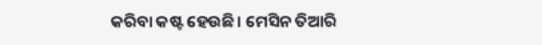କରିବା କଷ୍ଟ ହେଉଛି। ମେସିନ ତିଆରି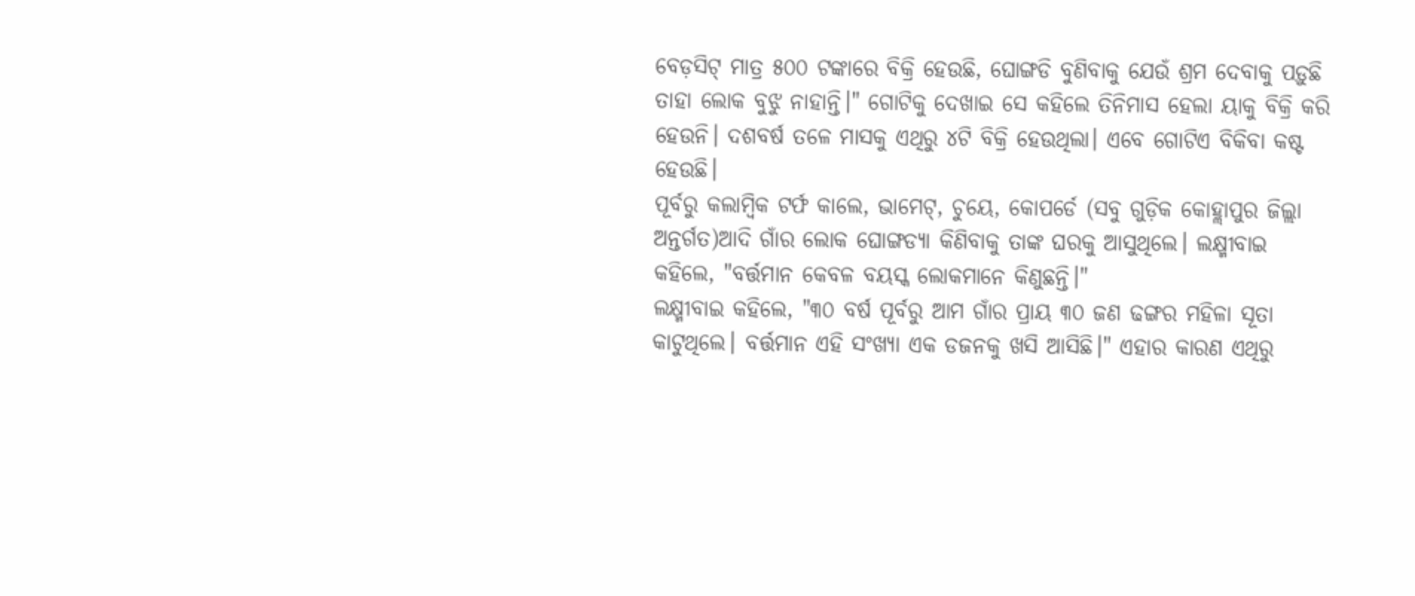ବେଡ଼ସିଟ୍ ମାତ୍ର ୫୦୦ ଟଙ୍କାରେ ବିକ୍ରି ହେଉଛି, ଘୋଙ୍ଗଡି ବୁଣିବାକୁ ଯେଉଁ ଶ୍ରମ ଦେବାକୁ ପଡ଼ୁଛି ତାହା ଲୋକ ବୁଝୁ ନାହାନ୍ତି।" ଗୋଟିକୁ ଦେଖାଇ ସେ କହିଲେ ତିନିମାସ ହେଲା ୟାକୁ ବିକ୍ରି କରି ହେଉନି। ଦଶବର୍ଷ ତଳେ ମାସକୁ ଏଥିରୁ ୪ଟି ବିକ୍ରି ହେଉଥିଲା। ଏବେ ଗୋଟିଏ ବିକିବା କଷ୍ଟ ହେଉଛି।
ପୂର୍ବରୁ କଲାମ୍ବିକ ଟର୍ଫ କାଲେ, ଭାମେଟ୍, ଚୁୟେ, କୋପର୍ଡେ (ସବୁ ଗୁଡ଼ିକ କୋହ୍ଲାପୁର ଜିଲ୍ଲା ଅନ୍ତର୍ଗତ)ଆଦି ଗାଁର ଲୋକ ଘୋଙ୍ଗଡ୍ୟା କିଣିବାକୁ ତାଙ୍କ ଘରକୁ ଆସୁଥିଲେ। ଲକ୍ଷ୍ମୀବାଇ କହିଲେ, "ବର୍ତ୍ତମାନ କେବଳ ବୟସ୍କ ଲୋକମାନେ କିଣୁଛନ୍ତି।"
ଲକ୍ଷ୍ମୀବାଇ କହିଲେ, "୩୦ ବର୍ଷ ପୂର୍ବରୁ ଆମ ଗାଁର ପ୍ରାୟ ୩୦ ଜଣ ଢଙ୍ଗର ମହିଳା ସୂତା କାଟୁଥିଲେ। ବର୍ତ୍ତମାନ ଏହି ସଂଖ୍ୟା ଏକ ଡଜନକୁ ଖସି ଆସିଛି।" ଏହାର କାରଣ ଏଥିରୁ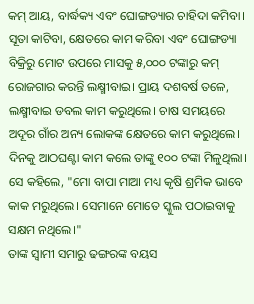କମ୍ ଆୟ, ବାର୍ଦ୍ଧକ୍ୟ ଏବଂ ଘୋଙ୍ଗଡ୍ୟାର ଚାହିଦା କମିବା।
ସୂତା କାଟିବା, କ୍ଷେତରେ କାମ କରିବା ଏବଂ ଘୋଙ୍ଗଡ୍ୟା ବିକ୍ରିରୁ ମୋଟ ଉପରେ ମାସକୁ ୫,୦୦୦ ଟଙ୍କାରୁ କମ୍ ରୋଜଗାର କରନ୍ତି ଲକ୍ଷ୍ମୀବାଇ। ପ୍ରାୟ ଦଶବର୍ଷ ତଳେ, ଲକ୍ଷ୍ମୀବାଇ ଡବଲ କାମ କରୁଥିଲେ। ଚାଷ ସମୟରେ ଅଦୂର ଗାଁର ଅନ୍ୟ ଲୋକଙ୍କ କ୍ଷେତରେ କାମ କରୁଥିଲେ। ଦିନକୁ ଆଠଘଣ୍ଟା କାମ କଲେ ତାଙ୍କୁ ୧୦୦ ଟଙ୍କା ମିଳୁଥିଲା। ସେ କହିଲେ, "ମୋ ବାପା ମାଆ ମଧ୍ୟ କୃଷି ଶ୍ରମିକ ଭାବେ କାକ ମରୁଥିଲେ। ସେମାନେ ମୋତେ ସ୍କୁଲ ପଠାଇବାକୁ ସକ୍ଷମ ନଥିଲେ।"
ତାଙ୍କ ସ୍ୱାମୀ ସମାରୁ ଢଙ୍ଗରଙ୍କ ବୟସ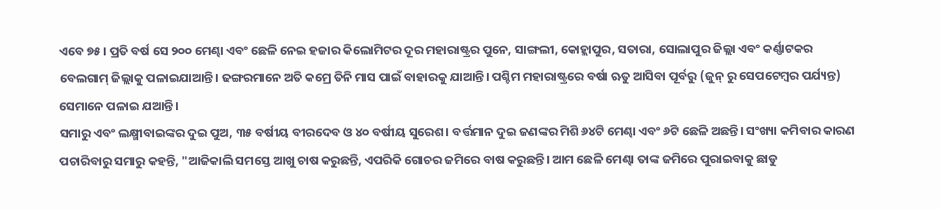ଏବେ ୭୫। ପ୍ରତି ବର୍ଷ ସେ ୨୦୦ ମେଣ୍ଢା ଏବଂ ଛେଳି ନେଇ ହଜାର କିଲୋମିଟର ଦୂର ମହାରାଷ୍ଟ୍ରର ପୁନେ, ସାଙ୍ଗଲୀ, କୋହ୍ଲାପୁର, ସତାରା, ସୋଲାପୁର ଜିଲ୍ଲା ଏବଂ କର୍ଣ୍ଣାଟକର ବେଲଗାମ୍ ଜିଲ୍ଲାକୁ ପଳାଇଯାଆନ୍ତି। ଢଙ୍ଗରମାନେ ଅତି କମ୍ରେ ତିନି ମାସ ପାଇଁ ବାହାରକୁ ଯାଆନ୍ତି। ପଶ୍ଚିମ ମହାରାଷ୍ଟ୍ରରେ ବର୍ଷା ଋତୁ ଆସିବା ପୂର୍ବରୁ (ଜୁନ୍ ରୁ ସେପଟେମ୍ବର ପର୍ଯ୍ୟନ୍ତ) ସେମାନେ ପଳାଇ ଯଆନ୍ତି।
ସମାରୁ ଏବଂ ଲକ୍ଷ୍ମୀବାଇଙ୍କର ଦୁଇ ପୁଅ, ୩୫ ବର୍ଷୀୟ ବୀରଦେବ ଓ ୪୦ ବର୍ଷୀୟ ସୁରେଶ। ବର୍ତ୍ତମାନ ଦୁଇ ଜଣଙ୍କର ମିଶି ୬୪ଟି ମେଣ୍ଢା ଏବଂ ୬ଟି ଛେଳି ଅଛନ୍ତି। ସଂଖ୍ୟା କମିବାର କାରଣ ପଚାରିବାରୁ ସମାରୁ କହନ୍ତି, "ଆଜିକାଲି ସମସ୍ତେ ଆଖୁ ଚାଷ କରୁଛନ୍ତି, ଏପରିକି ଗୋଚର ଜମିରେ ବାଷ କରୁଛନ୍ତି। ଆମ ଛେଳି ମେଣ୍ଢା ତାଙ୍କ ଜମିରେ ପୁରାଇବାକୁ ଛାଡୁ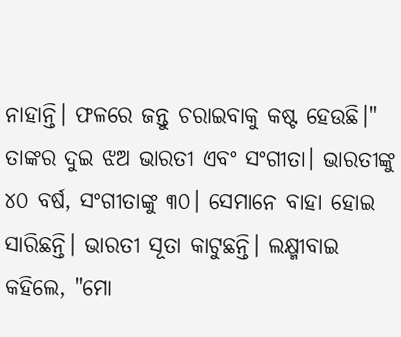ନାହାନ୍ତି। ଫଳରେ ଜନ୍ତୁ ଚରାଇବାକୁ କଷ୍ଟ ହେଉଛି।"
ତାଙ୍କର ଦୁଇ ଝଅ ଭାରତୀ ଏବଂ ସଂଗୀତା। ଭାରତୀଙ୍କୁ ୪୦ ବର୍ଷ, ସଂଗୀତାଙ୍କୁ ୩୦। ସେମାନେ ବାହା ହୋଇ ସାରିଛନ୍ତି। ଭାରତୀ ସୂତା କାଟୁଛନ୍ତି। ଲକ୍ଷ୍ମୀବାଇ କହିଲେ, "ମୋ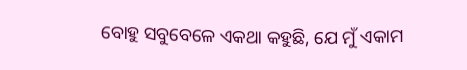ବୋହୁ ସବୁବେଳେ ଏକଥା କହୁଛି, ଯେ ମୁଁ ଏକାମ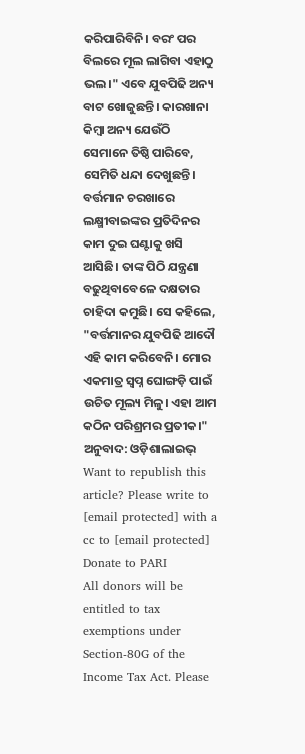କରିପାରିବିନି। ବରଂ ପର ବିଲରେ ମୂଲ ଲାଗିବା ଏହାଠୁ ଭଲ।" ଏବେ ଯୁବପିଢି ଅନ୍ୟ ବାଟ ଖୋଜୁଛନ୍ତି। କାରଖାନା କିମ୍ବା ଅନ୍ୟ ଯେଉଁଠି ସେମାନେ ତିଷ୍ଠି ପାରିବେ, ସେମିତି ଧନ୍ଦା ଦେଖୁଛନ୍ତି।
ବର୍ତ୍ତମାନ ଚରଖାରେ ଲକ୍ଷ୍ମୀବାଇଙ୍କର ପ୍ରତିଦିନର କାମ ଦୁଇ ଘଣ୍ଟାକୁ ଖସି ଆସିଛି। ତାଙ୍କ ପିଠି ଯନ୍ତ୍ରଣା ବଢୁଥିବାବେଳେ ଦକ୍ଷତାର ଚାହିଦା କମୁଛି। ସେ କହିଲେ, "ବର୍ତ୍ତମାନର ଯୁବପିଢି ଆଦୌ ଏହି କାମ କରିବେନି। ମୋର ଏକମାତ୍ର ସ୍ୱପ୍ନ ଘୋଙ୍ଗଡ଼ି ପାଇଁ ଉଚିତ ମୂଲ୍ୟ ମିଳୁ। ଏହା ଆମ କଠିନ ପରିଶ୍ରମର ପ୍ରତୀକ।"
ଅନୁବାଦ: ଓଡ଼ିଶାଲାଇଭ୍
Want to republish this article? Please write to [email protected] with a cc to [email protected]
Donate to PARI
All donors will be entitled to tax exemptions under Section-80G of the Income Tax Act. Please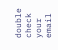double check your email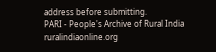address before submitting.
PARI - People's Archive of Rural India
ruralindiaonline.org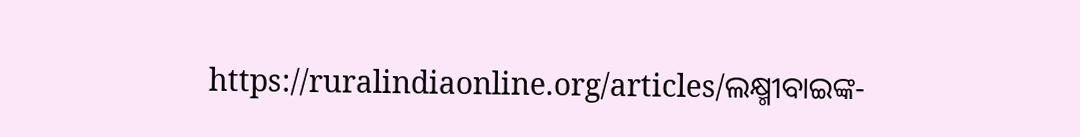https://ruralindiaonline.org/articles/ଲକ୍ଷ୍ମୀବାଇଙ୍କ-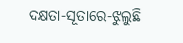ଦକ୍ଷତା-ସୂତାରେ-ଝୁଲୁଛି